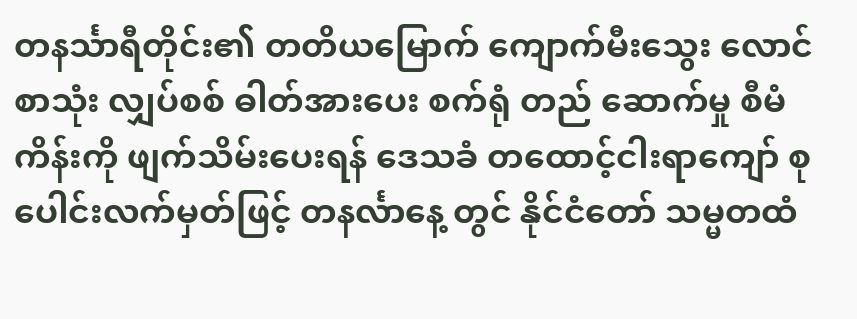တနင်္သာရီတိုင်း၏ တတိယမြောက် ကျောက်မီးသွေး လောင်စာသုံး လျှပ်စစ် ဓါတ်အားပေး စက်ရုံ တည် ဆောက်မှု စီမံကိန်းကို ဖျက်သိမ်းပေးရန် ဒေသခံ တထောင့်ငါးရာကျော် စုပေါင်းလက်မှတ်ဖြင့် တနင်္လာနေ့ တွင် နိုင်ငံတော် သမ္မတထံ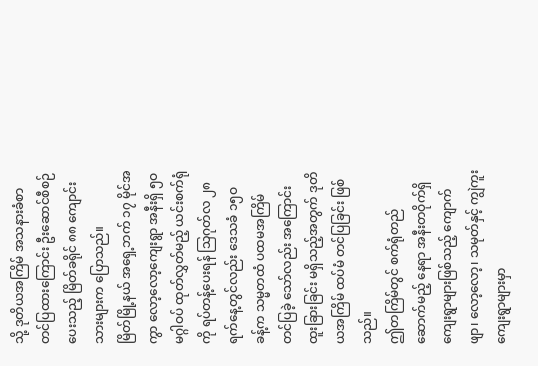သို့ ဒုတိယအကြိမ် အသနားခံစာ တင်ပြထားကြောင်း ဦးဆောင်စီစဉ် ပေးသည့် မြိတ်ခရိုင် ၈၈ ကျောင်းသားများက ပြောသည်။
မြိတ်မြို့နယ် အရှေ့ဘက် ၁၇ မိုင်အကွာ လော့လော့ကျေးရွာ အနီးရှိ ၅ဝ မဂ္ဂါဝပ် ထုတ်လွှတ်မည့် ယင်းစက်ရုံကို ရပ်တန့်ပေးရန် သြဂုတ်လ ၂၈ ရက်နေ့တွင်လည်း ဒေသခံ ၁၅ဝ ခန့်က သမ္မတထံ ပထမအကြိမ် တင်ပြခဲ့ သော်လည်း အကြောင်းထူးခြားခြင်း မရှိသည့်အတွက် ဒုတိယအကြိမ် ထပ်မံ တင်ပြခြင်း ဖြစ်သည်။
ဤတကြိမ်တွင် စက်ရုံတည်ဆောက်မည့် နေရာ အနီးတဝိုက်ရှိ ကျေးရွာများဖြစ်သည့် ကျောက်ဖျာ၊ လော့လော့၊ သမုတ်နှင့် ကျွဲကူး ကျေးရွာများမှာ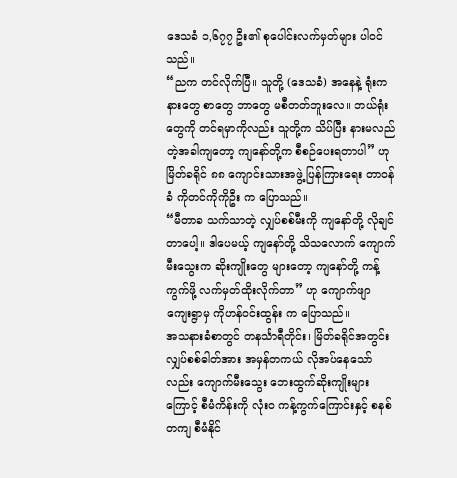ဒေသခံ ၁,၆၇၇ ဦး၏ စုပေါင်းလက်မှတ်များ ပါဝင်သည်။
“ညက တင်လိုက်ပြီ။ သူတို့ (ဒေသခံ) အနေနဲ့ ရုံးကနားတွေ စာတွေ ဘာတွေ မစီတတ်ဘူးလေ။ ဘယ်ရုံးတွေကို တင်ရမှာကိုလည်း သူတို့က သိပ်ပြီး နားမလည်တဲ့အခါကျတော့ ကျနော်တို့က စီစဉ်ပေးရတာပါ” ဟု မြိတ်ခရိုင် ၈၈ ကျောင်းသားအဖွဲ့ ပြန်ကြားရေး တာဝန်ခံ ကိုတင်ကိုကိုဦး က ပြောသည်။
“မီတာခ သက်သာတဲ့ လျှပ်စစ်မီးကို ကျနော်တို့ လိုချင်တာပေါ့။ ဒါပေမယ့် ကျနော်တို့ သိသလောက် ကျောက်မီးသွေးက ဆိုးကျိုးတွေ များတော့ ကျနော်တို့ ကန့်ကွက်ဖို့ လက်မှတ်ထိုးလိုက်တာ” ဟု ကျောက်ဖျာ
ကျေးရွာမှ ကိုဟန်ဝင်းထွန်း က ပြောသည်။
အသနားခံစာတွင် တနင်္သာရီတိုင်း၊ မြိတ်ခရိုင်အတွင်း လျှပ်စစ်ဓါတ်အား အမှန်တကယ် လိုအပ်နေသော်လည်း ကျောက်မီးသွေး ဘေးထွက်ဆိုးကျိုးများကြောင့် စီမံကိန်းကို လုံးဝ ကန့်ကွက်ကြောင်းနှင့် စနစ်တကျ စီမံနိုင်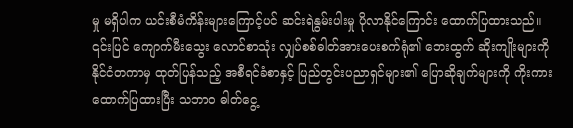မှု မရှိပါက ယင်းစီမံကိန်းများကြောင့်ပင် ဆင်းရဲနွမ်းပါးမှု ပိုလာနိုင်ကြောင်း ထောက်ပြထားသည်။
၎င်းပြင် ကျောက်မီးသွေး လောင်စာသုံး လျှပ်စစ်ဓါတ်အားပေးစက်ရုံ၏ ဘေးထွက် ဆိုးကျိုးများကို နိုင်ငံတကာမှ ထုတ်ပြန်သည့် အစီရင်ခံစာနှင့် ပြည်တွင်းပညာရှင်များ၏ ပြောဆိုချက်များကို ကိုးကား ထောက်ပြထားပြီး သဘာဝ ဓါတ်ငွေ့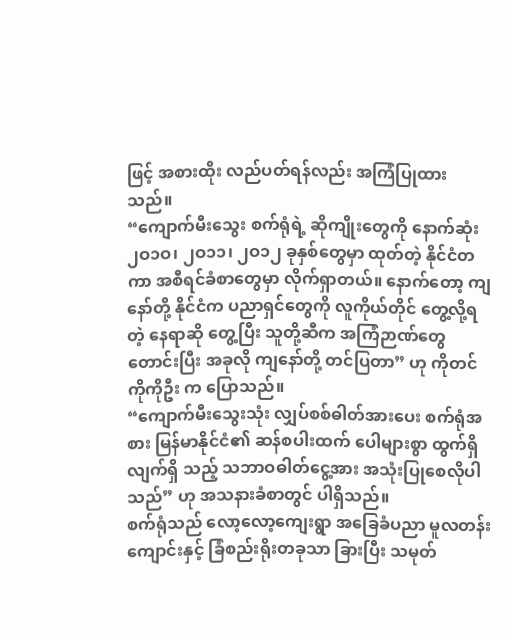ဖြင့် အစားထိုး လည်ပတ်ရန်လည်း အကြံပြုထားသည်။
“ကျောက်မီးသွေး စက်ရုံရဲ့ ဆိုကျိုးတွေကို နောက်ဆုံး ၂ဝ၁ဝ၊ ၂ဝ၁၁၊ ၂ဝ၁၂ ခုနှစ်တွေမှာ ထုတ်တဲ့ နိုင်ငံတကာ အစီရင်ခံစာတွေမှာ လိုက်ရှာတယ်။ နောက်တော့ ကျနော်တို့ နိုင်ငံက ပညာရှင်တွေကို လူကိုယ်တိုင် တွေ့လို့ရတဲ့ နေရာဆို တွေ့ပြီး သူတို့ဆီက အကြံဉာဏ်တွေ တောင်းပြီး အခုလို ကျနော်တို့ တင်ပြတာ” ဟု ကိုတင်ကိုကိုဦး က ပြောသည်။
“ကျောက်မီးသွေးသုံး လျှပ်စစ်ဓါတ်အားပေး စက်ရုံအစား မြန်မာနိုင်ငံ၏ ဆန်စပါးထက် ပေါများစွာ ထွက်ရှိလျက်ရှိ သည့် သဘာဝဓါတ်ငွေ့အား အသုံးပြုစေလိုပါသည်” ဟု အသနားခံစာတွင် ပါရှိသည်။
စက်ရုံသည် လော့လော့ကျေးရွာ အခြေခံပညာ မူလတန်းကျောင်းနှင့် ခြံစည်းရိုးတခုသာ ခြားပြီး သမုတ်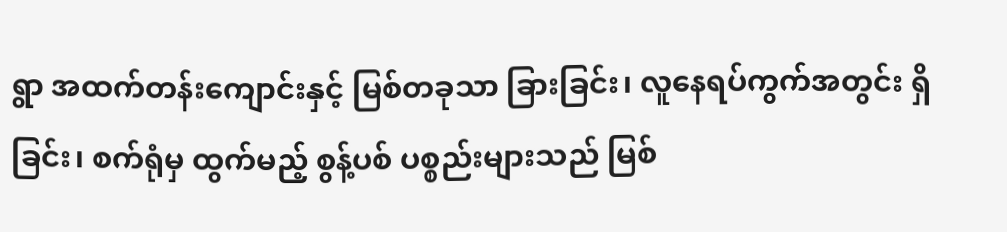ရွာ အထက်တန်းကျောင်းနှင့် မြစ်တခုသာ ခြားခြင်း၊ လူနေရပ်ကွက်အတွင်း ရှိခြင်း၊ စက်ရုံမှ ထွက်မည့် စွန့်ပစ် ပစ္စည်းများသည် မြစ်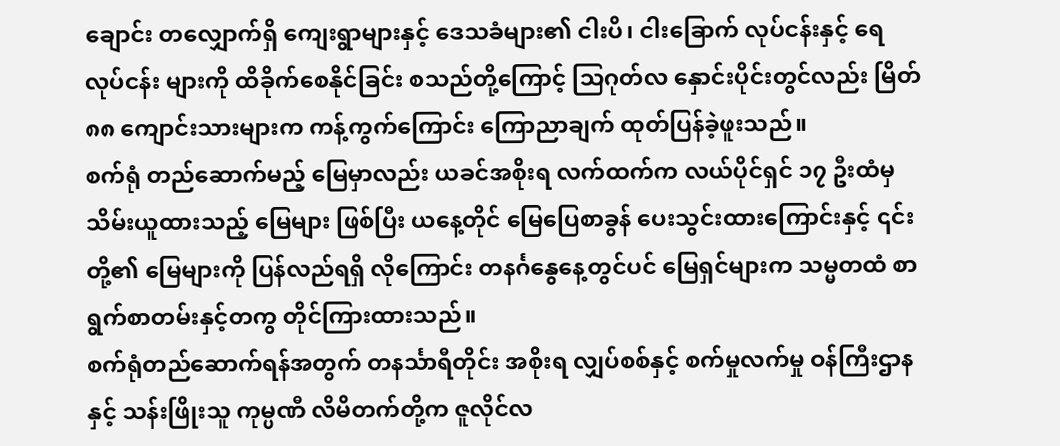ချောင်း တလျှောက်ရှိ ကျေးရွာများနှင့် ဒေသခံများ၏ ငါးပိ၊ ငါးခြောက် လုပ်ငန်းနှင့် ရေလုပ်ငန်း များကို ထိခိုက်စေနိုင်ခြင်း စသည်တို့ကြောင့် သြဂုတ်လ နှောင်းပိုင်းတွင်လည်း မြိတ် ၈၈ ကျောင်းသားများက ကန့်ကွက်ကြောင်း ကြောညာချက် ထုတ်ပြန်ခဲ့ဖူးသည်။
စက်ရုံ တည်ဆောက်မည့် မြေမှာလည်း ယခင်အစိုးရ လက်ထက်က လယ်ပိုင်ရှင် ၁၇ ဦးထံမှ သိမ်းယူထားသည့် မြေများ ဖြစ်ပြီး ယနေ့တိုင် မြေပြေစာခွန် ပေးသွင်းထားကြောင်းနှင့် ၎င်းတို့၏ မြေများကို ပြန်လည်ရရှိ လိုကြောင်း တနင်္ဂနွေနေ့တွင်ပင် မြေရှင်များက သမ္မတထံ စာရွက်စာတမ်းနှင့်တကွ တိုင်ကြားထားသည်။
စက်ရုံတည်ဆောက်ရန်အတွက် တနင်္သာရီတိုင်း အစိုးရ လျှပ်စစ်နှင့် စက်မှုလက်မှု ဝန်ကြီးဌာနနှင့် သန်းဖြိုးသူ ကုမ္ပဏီ လိမိတက်တို့က ဇူလိုင်လ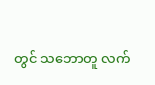တွင် သဘောတူ လက်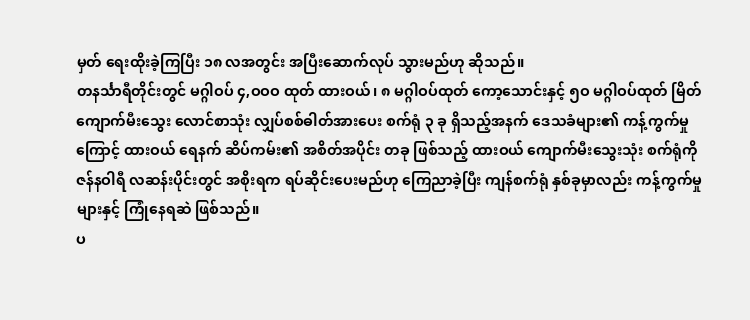မှတ် ရေးထိုးခဲ့ကြပြီး ၁၈ လအတွင်း အပြီးဆောက်လုပ် သွားမည်ဟု ဆိုသည်။
တနင်္သာရီတိုင်းတွင် မဂ္ဂါဝပ် ၄,ဝဝဝ ထုတ် ထားဝယ်၊ ၈ မဂ္ဂါဝပ်ထုတ် ကော့သောင်းနှင့် ၅ဝ မဂ္ဂါဝပ်ထုတ် မြိတ် ကျောက်မီးသွေး လောင်စာသုံး လျှပ်စစ်ဓါတ်အားပေး စက်ရုံ ၃ ခု ရှိသည့်အနက် ဒေသခံများ၏ ကန့်ကွက်မှုကြောင့် ထားဝယ် ရေနက် ဆိပ်ကမ်း၏ အစိတ်အပိုင်း တခု ဖြစ်သည့် ထားဝယ် ကျောက်မီးသွေးသုံး စက်ရုံကို ဇန်နဝါရီ လဆန်းပိုင်းတွင် အစိုးရက ရပ်ဆိုင်းပေးမည်ဟု ကြေညာခဲ့ပြီး ကျန်စက်ရုံ နှစ်ခုမှာလည်း ကန့်ကွက်မှုများနှင့် ကြုံနေရဆဲ ဖြစ်သည်။
ပ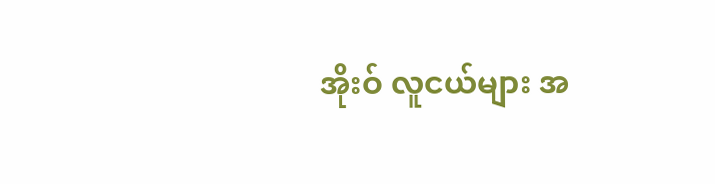အိုးဝ် လူငယ်များ အ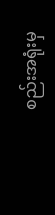စည်းအရုံးမှ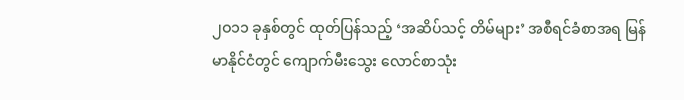၂ဝ၁၁ ခုနှစ်တွင် ထုတ်ပြန်သည့် ‘အဆိပ်သင့် တိမ်များ’ အစီရင်ခံစာအရ မြန်မာနိုင်ငံတွင် ကျောက်မီးသွေး လောင်စာသုံး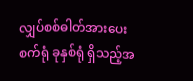လျှပ်စစ်ဓါတ်အားပေး စက်ရုံ ခုနှစ်ရုံ ရှိသည့်အ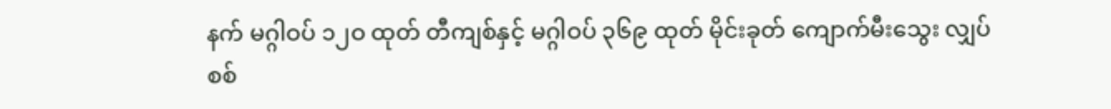နက် မဂ္ဂါဝပ် ၁၂ဝ ထုတ် တီကျစ်နှင့် မဂ္ဂါဝပ် ၃၆၉ ထုတ် မိုင်းခုတ် ကျောက်မီးသွေး လျှပ်စစ်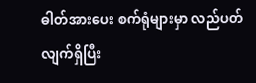ဓါတ်အားပေး စက်ရုံများမှာ လည်ပတ် လျက်ရှိပြီး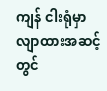ကျန် ငါးရုံမှာ လျာထားအဆင့်တွင်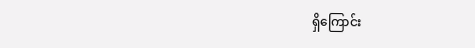ရှိကြောင်း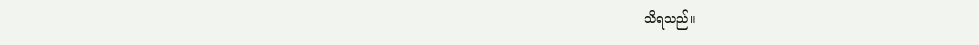သိရသည်။